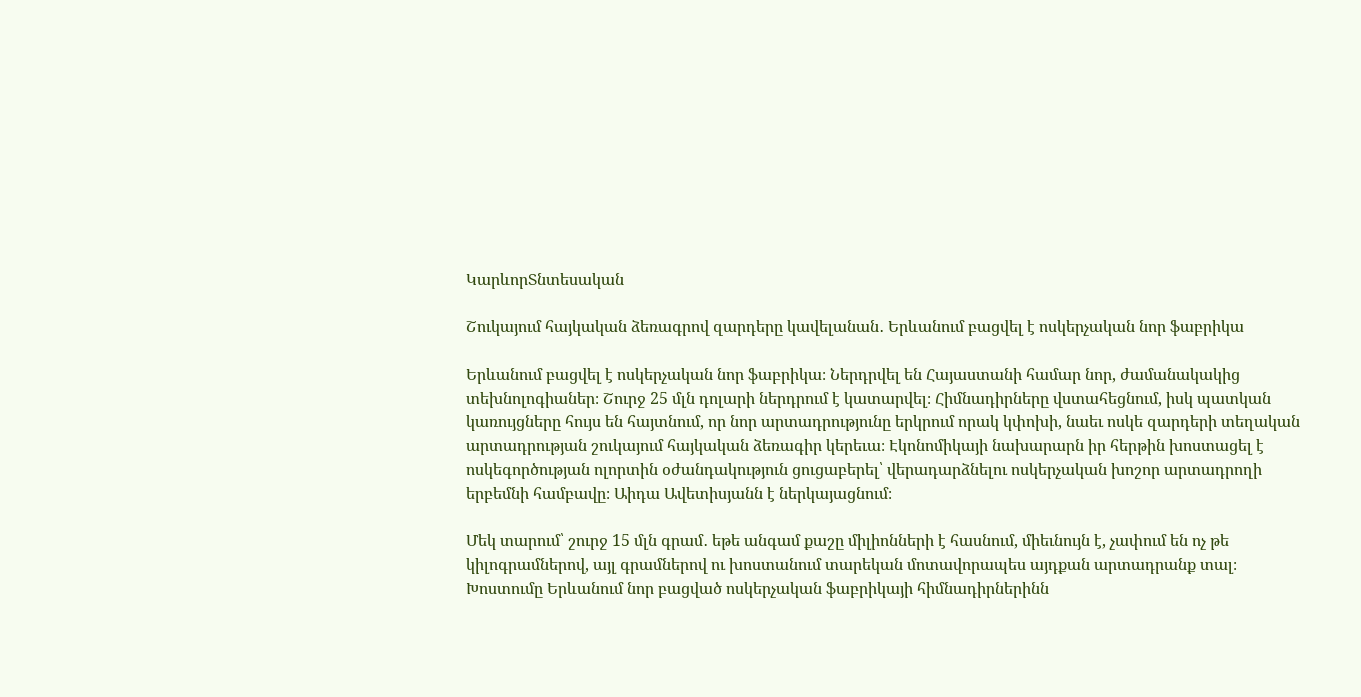ԿարևորՏնտեսական

Շուկայում հայկական ձեռագրով զարդերը կավելանան․ Երևանում բացվել է ոսկերչական նոր ֆաբրիկա

Երևանում բացվել է ոսկերչական նոր ֆաբրիկա։ Ներդրվել են Հայաստանի համար նոր, ժամանակակից տեխնոլոգիաներ։ Շուրջ 25 մլն դոլարի ներդրում է կատարվել։ Հիմնադիրները վստահեցնում, իսկ պատկան կառույցները հույս են հայտնում, որ նոր արտադրությունը երկրում որակ կփոխի, նաեւ ոսկե զարդերի տեղական արտադրության շուկայում հայկական ձեռագիր կերեւա։ Էկոնոմիկայի նախարարն իր հերթին խոստացել է ոսկեգործության ոլորտին օժանդակություն ցուցաբերել՝ վերադարձնելու ոսկերչական խոշոր արտադրողի երբեմնի համբավը։ Աիդա Ավետիսյանն է ներկայացնում։

Մեկ տարում՝ շուրջ 15 մլն գրամ․ եթե անգամ քաշը միլիոնների է հասնում, միեւնույն է, չափում են ոչ թե կիլոգրամներով, այլ գրամներով ու խոստանում տարեկան մոտավորապես այդքան արտադրանք տալ։ Խոստումը Երևանում նոր բացված ոսկերչական ֆաբրիկայի հիմնադիրներինն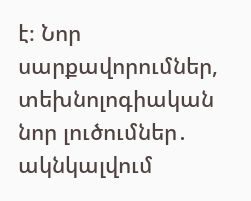է։ Նոր սարքավորումներ, տեխնոլոգիական նոր լուծումներ․ ակնկալվում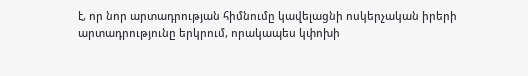է, որ նոր արտադրության հիմնումը կավելացնի ոսկերչական իրերի  արտադրությունը երկրում, որակապես կփոխի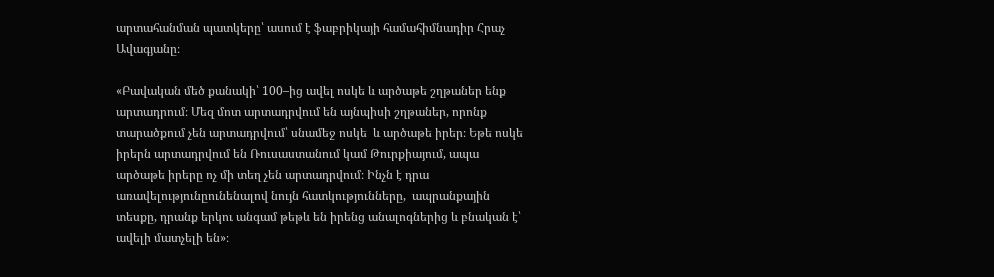արտահանման պատկերը՝ ասում է ֆաբրիկայի համահիմնադիր Հրաչ Ավագյանը։

«Բավական մեծ քանակի՝ 100–ից ավել ոսկե և արծաթե շղթաներ ենք արտադրում։ Մեզ մոտ արտադրվում են այնպիսի շղթաներ, որոնք տարածքում չեն արտադրվում՝ սնամեջ ոսկե  և արծաթե իրեր։ Եթե ոսկե իրերն արտադրվում են Ռուսաստանում կամ Թուրքիայում, ապա արծաթե իրերը ոչ մի տեղ չեն արտադրվում։ Ինչն է դրա առավելությունըունենալով նույն հատկությունները,  ապրանքային տեսքը, դրանք երկու անգամ թեթև են իրենց անալոգներից և բնական է՝ ավելի մատչելի են»։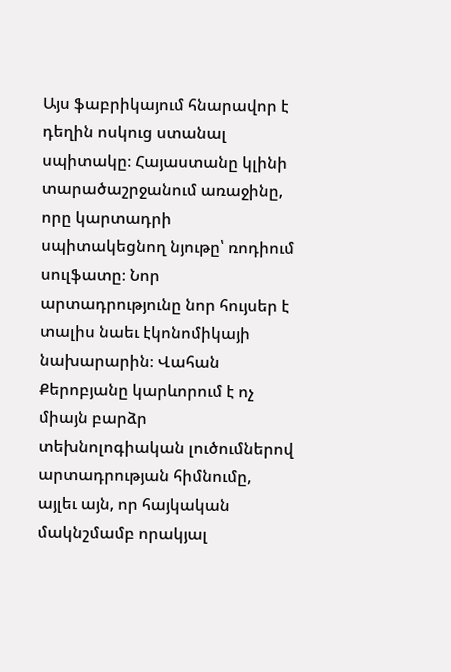Այս ֆաբրիկայում հնարավոր է դեղին ոսկուց ստանալ սպիտակը։ Հայաստանը կլինի տարածաշրջանում առաջինը, որը կարտադրի սպիտակեցնող նյութը՝ ռոդիում սուլֆատը։ Նոր արտադրությունը նոր հույսեր է տալիս նաեւ էկոնոմիկայի նախարարին։ Վահան Քերոբյանը կարևորում է ոչ միայն բարձր տեխնոլոգիական լուծումներով  արտադրության հիմնումը, այլեւ այն, որ հայկական մակնշմամբ որակյալ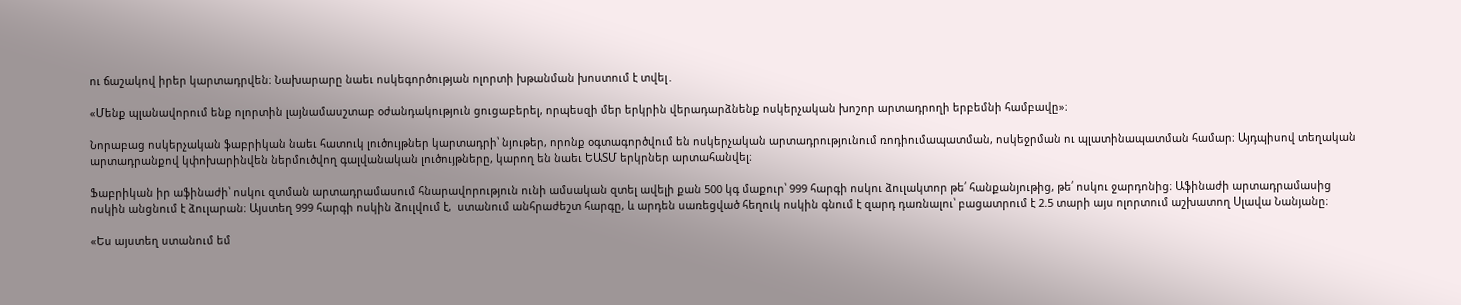ու ճաշակով իրեր կարտադրվեն։ Նախարարը նաեւ ոսկեգործության ոլորտի խթանման խոստում է տվել․

«Մենք պլանավորում ենք ոլորտին լայնամասշտաբ օժանդակություն ցուցաբերել, որպեսզի մեր երկրին վերադարձնենք ոսկերչական խոշոր արտադրողի երբեմնի համբավը»։

Նորաբաց ոսկերչական ֆաբրիկան նաեւ հատուկ լուծույթներ կարտադրի՝ նյութեր, որոնք օգտագործվում են ոսկերչական արտադրությունում ռոդիումապատման, ոսկեջրման ու պլատինապատման համար։ Այդպիսով տեղական արտադրանքով կփոխարինվեն ներմուծվող գալվանական լուծույթները, կարող են նաեւ ԵԱՏՄ երկրներ արտահանվել։

Ֆաբրիկան իր աֆինաժի՝ ոսկու զտման արտադրամասում հնարավորություն ունի ամսական զտել ավելի քան 500 կգ մաքուր՝ 999 հարգի ոսկու ձուլակտոր թե՛ հանքանյութից, թե՛ ոսկու ջարդոնից։ Աֆինաժի արտադրամասից ոսկին անցնում է ձուլարան։ Այստեղ 999 հարգի ոսկին ձուլվում է,  ստանում անհրաժեշտ հարգը, և արդեն սառեցված հեղուկ ոսկին գնում է զարդ դառնալու՝ բացատրում է 2.5 տարի այս ոլորտում աշխատող Սլավա Նանյանը։

«Ես այստեղ ստանում եմ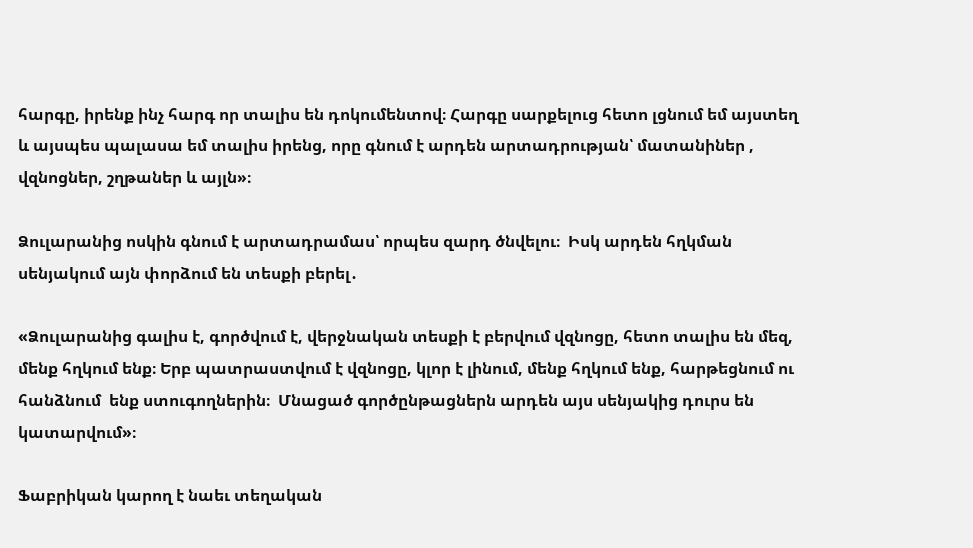հարգը, իրենք ինչ հարգ որ տալիս են դոկումենտով։ Հարգը սարքելուց հետո լցնում եմ այստեղ և այսպես պալասա եմ տալիս իրենց, որը գնում է արդեն արտադրության՝ մատանիներ , վզնոցներ, շղթաներ և այլն»։

Ձուլարանից ոսկին գնում է արտադրամաս՝ որպես զարդ ծնվելու։  Իսկ արդեն հղկման սենյակում այն փորձում են տեսքի բերել․

«Ձուլարանից գալիս է, գործվում է, վերջնական տեսքի է բերվում վզնոցը, հետո տալիս են մեզ, մենք հղկում ենք։ Երբ պատրաստվում է վզնոցը, կլոր է լինում, մենք հղկում ենք, հարթեցնում ու հանձնում  ենք ստուգողներին։  Մնացած գործընթացներն արդեն այս սենյակից դուրս են կատարվում»։

Ֆաբրիկան կարող է նաեւ տեղական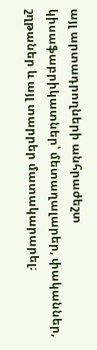այլ արտադրողների անհրաժեշտ կիսաֆաբրիկատներ՝ մետաղալարեր, փականներ, շղթաներ և այլ տարրեր մատակարարել։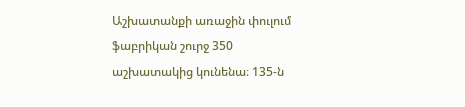Աշխատանքի առաջին փուլում ֆաբրիկան շուրջ 350 աշխատակից կունենա։ 135-ն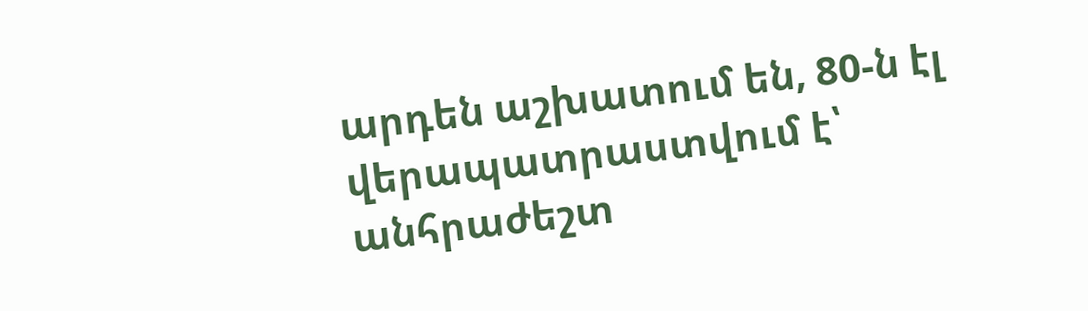արդեն աշխատում են, 80-ն էլ  վերապատրաստվում է՝ անհրաժեշտ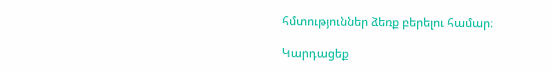հմտություններ ձեռք բերելու համար։

Կարդացեք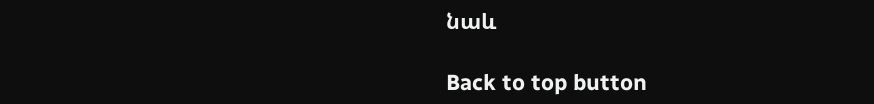նաև

Back to top button